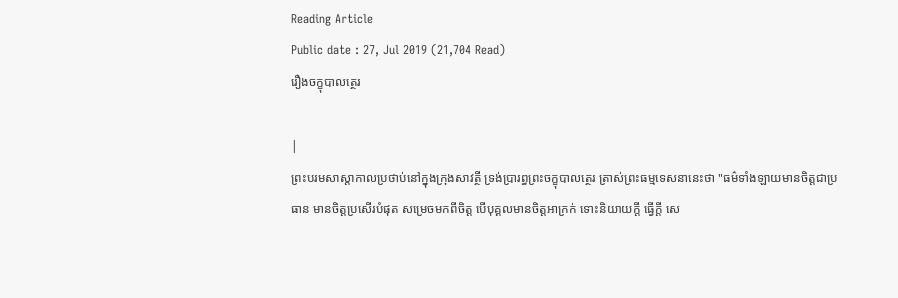Reading Article
Public date : 27, Jul 2019 (21,704 Read)
រឿងចក្ខុបាលត្ថេរ

|
ព្រះបរមសាស្តាកាលប្រថាប់នៅក្នុងក្រុងសាវត្ថី ទ្រង់ប្រារព្ធព្រះចក្ខុបាលត្ថេរ ត្រាស់ព្រះធម្មទេសនានេះថា "ធម៌ទាំងឡាយមានចិត្តជាប្រធាន មានចិត្តប្រសើរបំផុត សម្រេចមកពីចិត្ត បើបុគ្គលមានចិត្តអាក្រក់ ទោះនិយាយក្តី ធ្វើក្តី សេ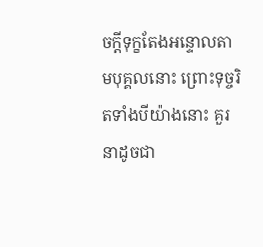ចក្តីទុក្ខតែងអន្ទោលតាមបុគ្គលនោះ ព្រោះទុច្ចរិតទាំងបីយ៉ាងនោះ គួរនាដូចជា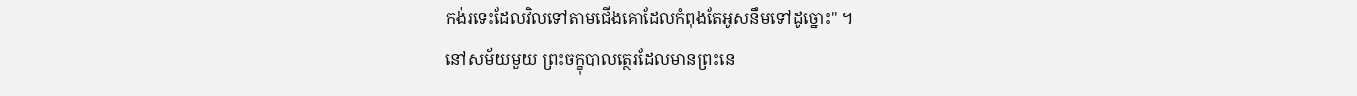កង់រទេះដែលវិលទៅតាមជើងគោដែលកំពុងតែអូសនឹមទៅដូច្នោះ" ។
នៅសម័យមួយ ព្រះចក្ខុបាលត្ថេរដែលមានព្រះនេ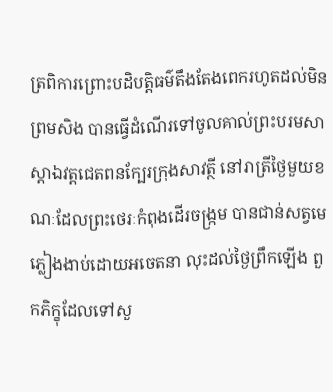ត្រពិការព្រោះបដិបត្តិធម៌តឹងតែងពេករហូតដល់មិនព្រមសិង បានធ្វើដំណើរទៅចូលគាល់ព្រះបរមសាស្តាឯវត្តជេតពនក្បែរក្រុងសាវត្ថី នៅរាត្រីថ្ងៃមួយខណៈដែលព្រះថេរៈកំពុងដើរចង្រ្កម បានជាន់សត្វមេភ្លៀងងាប់ដោយអចេតនា លុះដល់ថ្ងៃព្រឹកឡើង ពួកភិក្ខុដែលទៅសួ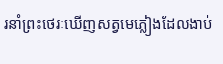រនាំព្រះថេរៈឃើញសត្វមេភ្លៀងដែលងាប់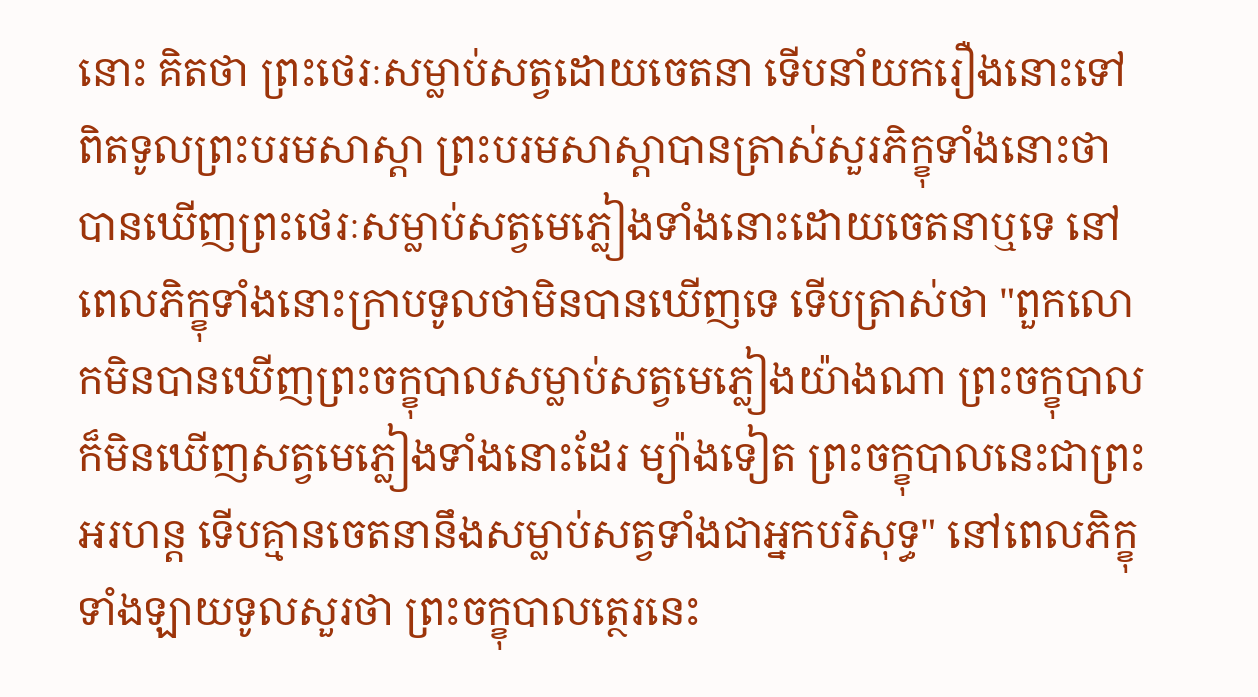នោះ គិតថា ព្រះថេរៈសម្លាប់សត្វដោយចេតនា ទើបនាំយករឿងនោះទៅពិតទូលព្រះបរមសាស្តា ព្រះបរមសាស្តាបានត្រាស់សួរភិក្ខុទាំងនោះថា បានឃើញព្រះថេរៈសម្លាប់សត្វមេភ្លៀងទាំងនោះដោយចេតនាឬទេ នៅពេលភិក្ខុទាំងនោះក្រាបទូលថាមិនបានឃើញទេ ទើបត្រាស់ថា "ពួកលោកមិនបានឃើញព្រះចក្ខុបាលសម្លាប់សត្វមេភ្លៀងយ៉ាងណា ព្រះចក្ខុបាលក៏មិនឃើញសត្វមេភ្លៀងទាំងនោះដែរ ម្យ៉ាងទៀត ព្រះចក្ខុបាលនេះជាព្រះអរហន្ត ទើបគ្មានចេតនានឹងសម្លាប់សត្វទាំងជាអ្នកបរិសុទ្ធ" នៅពេលភិក្ខុទាំងឡាយទូលសួរថា ព្រះចក្ខុបាលត្ថេរនេះ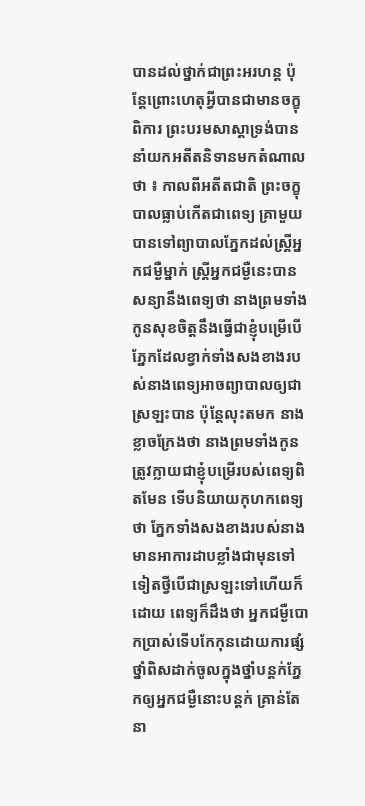បានដល់ថ្នាក់ជាព្រះអរហន្ត ប៉ុន្តែព្រោះហេតុអ្វីបានជាមានចក្ខុពិការ ព្រះបរមសាស្តាទ្រង់បាននាំយកអតីតនិទានមកតំណាលថា ៖ កាលពីអតីតជាតិ ព្រះចក្ខុបាលធ្លាប់កើតជាពេទ្យ គ្រាមួយ បានទៅព្យាបាលភ្នែកដល់ស្ត្រីអ្នកជម្ងឺម្នាក់ ស្ត្រីអ្នកជម្ងឺនេះបានសន្យានឹងពេទ្យថា នាងព្រមទាំងកូនសុខចិត្តនឹងធ្វើជាខ្ញុំបម្រើបើភ្នែកដែលខ្វាក់ទាំងសងខាងរបស់នាងពេទ្យអាចព្យាបាលឲ្យជាស្រឡះបាន ប៉ុន្តែលុះតមក នាងខ្លាចក្រែងថា នាងព្រមទាំងកូនត្រូវក្លាយជាខ្ញុំបម្រើរបស់ពេទ្យពិតមែន ទើបនិយាយកុហកពេទ្យថា ភ្នែកទាំងសងខាងរបស់នាងមានអាការដាបខ្លាំងជាមុនទៅទៀតថ្វីបើជាស្រឡះទៅហើយក៏ដោយ ពេទ្យក៏ដឹងថា អ្នកជម្ងឺបោកប្រាស់ទើបកែកុនដោយការផ្សំថ្នាំពិសដាក់ចូលក្នុងថ្នាំបន្តក់ភ្នែកឲ្យអ្នកជម្ងឺនោះបន្តក់ គ្រាន់តែនា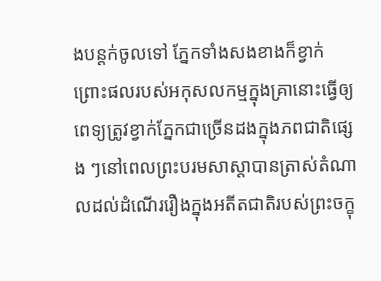ងបន្តក់ចូលទៅ ភ្នែកទាំងសងខាងក៏ខ្វាក់ ព្រោះផលរបស់អកុសលកម្មក្នុងគ្រានោះធ្វើឲ្យពេទ្យត្រូវខ្វាក់ភ្នែកជាច្រើនដងក្នុងភពជាតិផ្សេង ៗនៅពេលព្រះបរមសាស្តាបានត្រាស់តំណាលដល់ដំណើររឿងក្នុងអតីតជាតិរបស់ព្រះចក្ខុ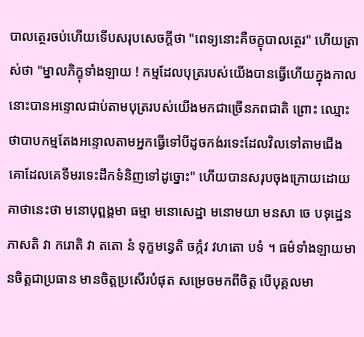បាលត្ថេរចប់ហើយទើបសរុបសេចក្តីថា "ពេទ្យនោះគឺចក្ខុបាលត្ថេរ" ហើយត្រាស់ថា "ម្នាលភិក្ខុទាំងឡាយ ! កម្មដែលបុត្ររបស់យើងបានធ្វើហើយក្នុងកាលនោះបានអន្ទោលជាប់តាមបុត្ររបស់យើងមកជាច្រើនភពជាតិ ព្រោះ ឈ្មោះថាបាបកម្មតែងអន្ទោលតាមអ្នកធ្វើទៅបីដូចកង់រទេះដែលវិលទៅតាមជើងគោដែលគេទឹមរទេះដឹកទំនិញទៅដូច្នោះ" ហើយបានសរុបចុងក្រោយដោយគាថានេះថា មនោបុព្ពង្គមា ធម្មា មនោសេដ្ឋា មនោមយា មនសា ចេ បទុដ្ឋេន ភាសតិ វា ករោតិ វា តតោ នំ ទុក្ខមន្វេតិ ចក្កំវ វហតោ បទំ ។ ធម៌ទាំងឡាយមានចិត្តជាប្រធាន មានចិត្តប្រសើរបំផុត សម្រេចមកពីចិត្ត បើបុគ្គលមា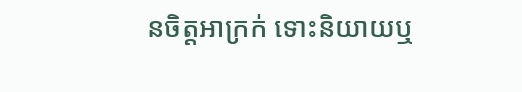នចិត្តអាក្រក់ ទោះនិយាយឬ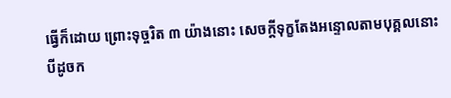ធ្វើក៏ដោយ ព្រោះទុច្ចរិត ៣ យ៉ាងនោះ សេចក្តីទុក្ខតែងអន្ទោលតាមបុគ្គលនោះ បីដូចក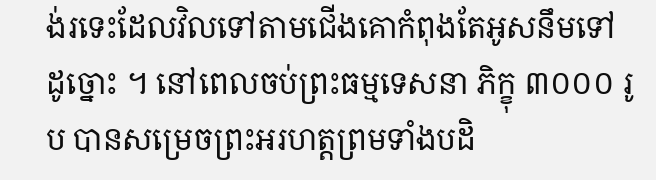ង់រទេះដែលវិលទៅតាមជើងគោកំពុងតែអូសនឹមទៅដូច្នោះ ។ នៅពេលចប់ព្រះធម្មទេសនា ភិក្ខុ ៣០០០ រូប បានសម្រេចព្រះអរហត្តព្រមទាំងបដិ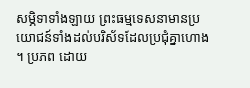សម្ភិទាទាំងឡាយ ព្រះធម្មទេសនាមានប្រយោជន៍ទាំងដល់បរិស័ទដែលប្រជុំគ្នាហោង ។ ប្រភព ដោយ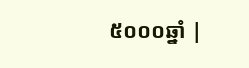៥០០០ឆ្នាំ |